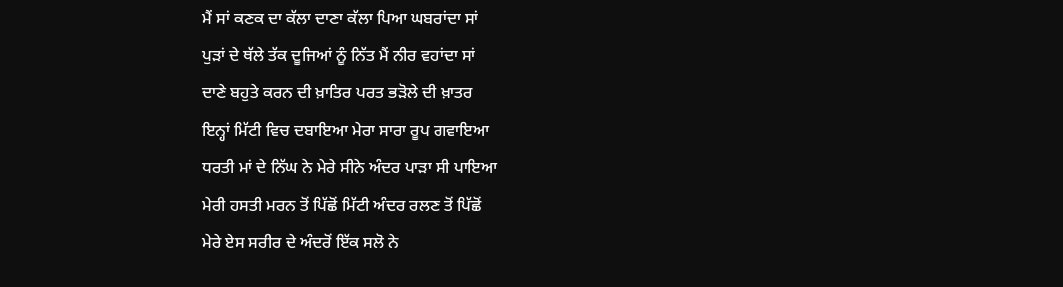ਮੈਂ ਸਾਂ ਕਣਕ ਦਾ ਕੱਲਾ ਦਾਣਾ ਕੱਲਾ ਪਿਆ ਘਬਰਾਂਦਾ ਸਾਂ
ਪੁੜਾਂ ਦੇ ਥੱਲੇ ਤੱਕ ਦੂਜਿਆਂ ਨੂੰ ਨਿੱਤ ਮੈਂ ਨੀਰ ਵਹਾਂਦਾ ਸਾਂ
ਦਾਣੇ ਬਹੁਤੇ ਕਰਨ ਦੀ ਖ਼ਾਤਿਰ ਪਰਤ ਭੜੋਲੇ ਦੀ ਖ਼ਾਤਰ
ਇਨ੍ਹਾਂ ਮਿੱਟੀ ਵਿਚ ਦਬਾਇਆ ਮੇਰਾ ਸਾਰਾ ਰੂਪ ਗਵਾਇਆ
ਧਰਤੀ ਮਾਂ ਦੇ ਨਿੱਘ ਨੇ ਮੇਰੇ ਸੀਨੇ ਅੰਦਰ ਪਾੜਾ ਸੀ ਪਾਇਆ
ਮੇਰੀ ਹਸਤੀ ਮਰਨ ਤੋਂ ਪਿੱਛੋਂ ਮਿੱਟੀ ਅੰਦਰ ਰਲਣ ਤੋਂ ਪਿੱਛੋਂ
ਮੇਰੇ ਏਸ ਸਰੀਰ ਦੇ ਅੰਦਰੋਂ ਇੱਕ ਸਲੋ ਨੇ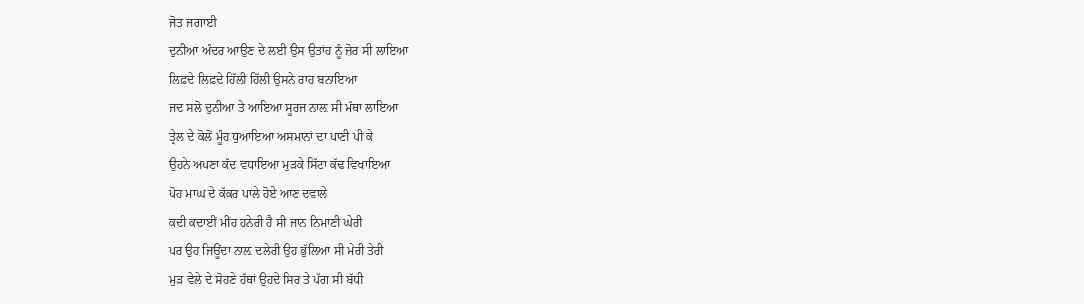ਜੋਤ ਜਗਾਈ
ਦੁਨੀਆ ਅੰਦਰ ਆਉਣ ਦੇ ਲਈ ਉਸ ਉਤਾਂਹ ਨੂੰ ਜ਼ੋਰ ਸੀ ਲਾਇਆ
ਲਿਫ਼ਦੇ ਲਿਫ਼ਦੇ ਹਿੱਲੀ ਹਿੱਲੀ ਉਸਨੇ ਰਾਹ ਬਨਾਇਆ
ਜਦ ਸਲੋ ਦੁਨੀਆ ਤੇ ਆਇਆ ਸੂਰਜ ਨਾਲ਼ ਸੀ ਮੱਥਾ ਲਾਇਆ
ਤ੍ਰੇਲ ਦੇ ਕੋਲੋਂ ਮੂੰਹ ਧੁਆਇਆ ਅਸਮਾਨਾਂ ਦਾ ਪਾਣੀ ਪੀ ਕੇ
ਉਹਨੇ ਅਪਣਾ ਕੱਦ ਵਧਾਇਆ ਮੁੜਕੇ ਸਿੱਟਾ ਕੱਢ ਵਿਖਾਇਆ
ਪੋਹ ਮਾਘ ਦੇ ਕੱਕਰ ਪਾਲੇ ਹੋਏ ਆਣ ਦਵਾਲੇ
ਕਦੀ ਕਦਾਈਂ ਮੀਂਹ ਹਨੇਰੀ ਹੈ ਸੀ ਜਾਨ ਨਿਮਾਣੀ ਘੇਰੀ
ਪਰ ਉਹ ਜਿਊਂਦਾ ਨਾਲ਼ ਦਲੇਰੀ ਉਹ ਭੁੱਲਿਆ ਸੀ ਮੇਰੀ ਤੇਰੀ
ਮੁੜ ਵੇਲੇ ਦੇ ਸੋਹਣੇ ਹੱਥਾਂ ਉਹਦੇ ਸਿਰ ਤੇ ਪੱਗ ਸੀ ਬੱਧੀ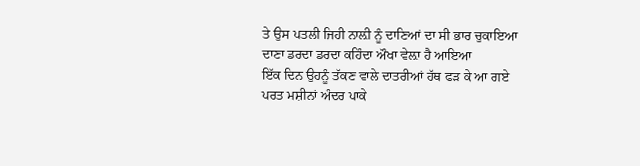ਤੇ ਉਸ ਪਤਲੀ ਜਿਹੀ ਨਾਲ਼ੀ ਨੂੰ ਦਾਣਿਆਂ ਦਾ ਸੀ ਭਾਰ ਚੁਕਾਇਆ
ਦਾਣਾ ਡਰਦਾ ਡਰਦਾ ਕਹਿੰਦਾ ਔਖਾ ਵੇਲ਼ਾ ਹੈ ਆਇਆ
ਇੱਕ ਦਿਨ ਉਹਨੂੰ ਤੱਕਣ ਵਾਲੇ ਦਾਤਰੀਆਂ ਹੱਥ ਫੜ ਕੇ ਆ ਗਏ
ਪਰਤ ਮਸ਼ੀਨਾਂ ਅੰਦਰ ਪਾਕੇ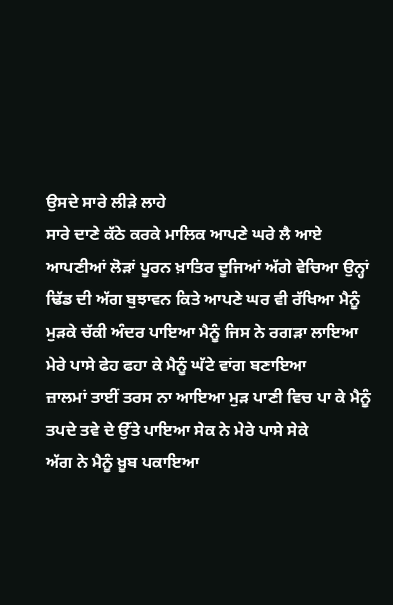ਉਸਦੇ ਸਾਰੇ ਲੀੜੇ ਲਾਹੇ
ਸਾਰੇ ਦਾਣੇ ਕੱਠੇ ਕਰਕੇ ਮਾਲਿਕ ਆਪਣੇ ਘਰੇ ਲੈ ਆਏ
ਆਪਣੀਆਂ ਲੋੜਾਂ ਪੂਰਨ ਖ਼ਾਤਿਰ ਦੂਜਿਆਂ ਅੱਗੇ ਵੇਚਿਆ ਉਨ੍ਹਾਂ
ਢਿੱਡ ਦੀ ਅੱਗ ਬੁਝਾਵਨ ਕਿਤੇ ਆਪਣੇ ਘਰ ਵੀ ਰੱਖਿਆ ਮੈਨੂੰ
ਮੁੜਕੇ ਚੱਕੀ ਅੰਦਰ ਪਾਇਆ ਮੈਨੂੰ ਜਿਸ ਨੇ ਰਗੜਾ ਲਾਇਆ
ਮੇਰੇ ਪਾਸੇ ਫੇਹ ਫਹਾ ਕੇ ਮੈਨੂੰ ਘੱਟੇ ਵਾਂਗ ਬਣਾਇਆ
ਜ਼ਾਲਮਾਂ ਤਾਈਂ ਤਰਸ ਨਾ ਆਇਆ ਮੁੜ ਪਾਣੀ ਵਿਚ ਪਾ ਕੇ ਮੈਨੂੰ
ਤਪਦੇ ਤਵੇ ਦੇ ਉੱਤੇ ਪਾਇਆ ਸੇਕ ਨੇ ਮੇਰੇ ਪਾਸੇ ਸੇਕੇ
ਅੱਗ ਨੇ ਮੈਨੂੰ ਖ਼ੂਬ ਪਕਾਇਆ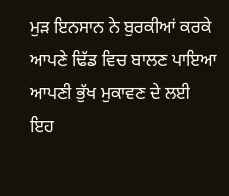ਮੁੜ ਇਨਸਾਨ ਨੇ ਬੁਰਕੀਆਂ ਕਰਕੇ
ਆਪਣੇ ਢਿੱਡ ਵਿਚ ਬਾਲਣ ਪਾਇਆ ਆਪਣੀ ਭੁੱਖ ਮੁਕਾਵਣ ਦੇ ਲਈ
ਇਹ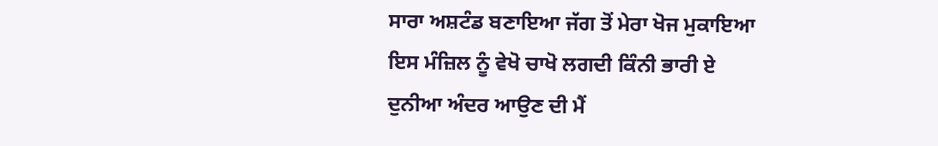ਸਾਰਾ ਅਸ਼ਟੰਡ ਬਣਾਇਆ ਜੱਗ ਤੋਂ ਮੇਰਾ ਖੋਜ ਮੁਕਾਇਆ
ਇਸ ਮੰਜ਼ਿਲ ਨੂੰ ਵੇਖੋ ਚਾਖੋ ਲਗਦੀ ਕਿੰਨੀ ਭਾਰੀ ਏ
ਦੁਨੀਆ ਅੰਦਰ ਆਉਣ ਦੀ ਮੈਂ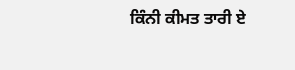ਕਿੰਨੀ ਕੀਮਤ ਤਾਰੀ ਏ